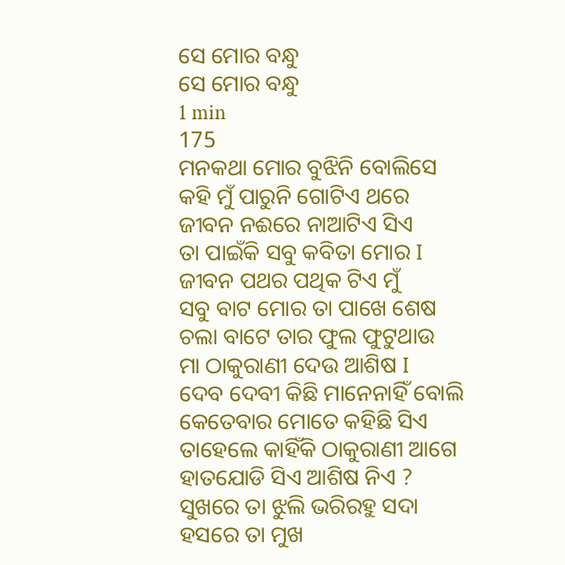ସେ ମୋର ବନ୍ଧୁ
ସେ ମୋର ବନ୍ଧୁ
1 min
175
ମନକଥା ମୋର ବୁଝିନି ବୋଲିସେ
କହି ମୁଁ ପାରୁନି ଗୋଟିଏ ଥରେ
ଜୀବନ ନଈରେ ନାଆଟିଏ ସିଏ
ତା ପାଇଁକି ସବୁ କବିତା ମୋର I
ଜୀବନ ପଥର ପଥିକ ଟିଏ ମୁଁ
ସବୁ ବାଟ ମୋର ତା ପାଖେ ଶେଷ
ଚଲା ବାଟେ ତାର ଫୁଲ ଫୁଟୁଥାଉ
ମା ଠାକୁରାଣୀ ଦେଉ ଆଶିଷ I
ଦେବ ଦେବୀ କିଛି ମାନେନାହିଁ ବୋଲି
କେତେବାର ମୋତେ କହିଛି ସିଏ
ତାହେଲେ କାହିଁକି ଠାକୁରାଣୀ ଆଗେ
ହାତଯୋଡି ସିଏ ଆଶିଷ ନିଏ ?
ସୁଖରେ ତା ଝୁଲି ଭରିରହୁ ସଦା
ହସରେ ତା ମୁଖ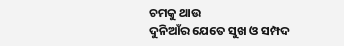ଚମକୁ ଥାଉ
ଦୁନିଆଁର ଯେତେ ସୁଖ ଓ ସମ୍ପଦ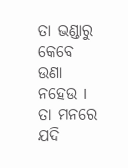ତା ଭଣ୍ଡାରୁ କେବେ ଉଣା ନହେଉ I
ତା ମନରେ ଯଦି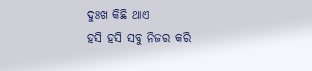ଦୁଃଖ କିଛି ଥାଏ
ହସି ହସି ସବୁ ନିଜର କରି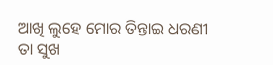ଆଖି ଲୁହେ ମୋର ତିନ୍ତାଇ ଧରଣୀ
ତା ସୁଖ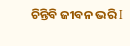ଚିନ୍ତିବି ଜୀବନ ଭରି I